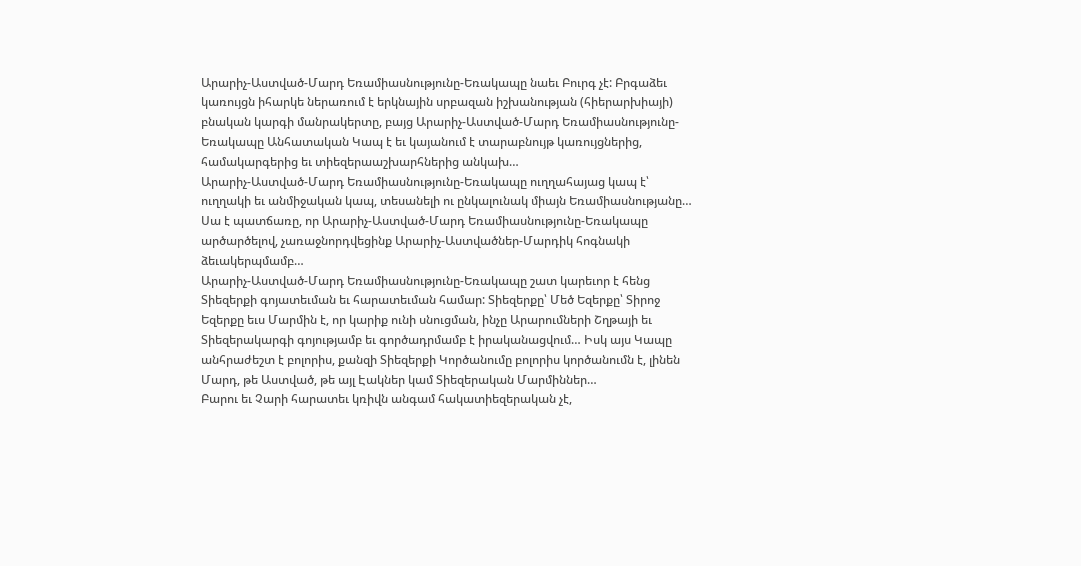Արարիչ-Աստված-Մարդ Եռամիասնությունը-Եռակապը նաեւ Բուրգ չէ: Բրգաձեւ կառույցն իհարկե ներառում է երկնային սրբազան իշխանության (հիերարխիայի) բնական կարգի մանրակերտը, բայց Արարիչ-Աստված-Մարդ Եռամիասնությունը-Եռակապը Անհատական Կապ է եւ կայանում է տարաբնույթ կառույցներից, համակարգերից եւ տիեզերաաշխարհներից անկախ…
Արարիչ-Աստված-Մարդ Եռամիասնությունը-Եռակապը ուղղահայաց կապ է՝ ուղղակի եւ անմիջական կապ, տեսանելի ու ընկալունակ միայն Եռամիասնությանը…
Սա է պատճառը, որ Արարիչ-Աստված-Մարդ Եռամիասնությունը-Եռակապը արծարծելով, չառաջնորդվեցինք Արարիչ-Աստվածներ-Մարդիկ հոգնակի ձեւակերպմամբ…
Արարիչ-Աստված-Մարդ Եռամիասնությունը-Եռակապը շատ կարեւոր է հենց Տիեզերքի գոյատեւման եւ հարատեւման համար: Տիեզերքը՝ Մեծ Եզերքը՝ Տիրոջ Եզերքը եւս Մարմին է, որ կարիք ունի սնուցման, ինչը Արարումների Շղթայի եւ Տիեզերակարգի գոյությամբ եւ գործադրմամբ է իրականացվում… Իսկ այս Կապը անհրաժեշտ է բոլորիս, քանզի Տիեզերքի Կործանումը բոլորիս կործանումն է, լինեն Մարդ, թե Աստված, թե այլ Էակներ կամ Տիեզերական Մարմիններ…
Բարու եւ Չարի հարատեւ կռիվն անգամ հակատիեզերական չէ,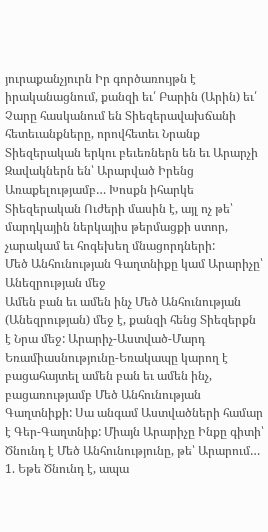յուրաքանչյուրն Իր գործառույթն է իրականացնում, քանզի եւ՛ Բարին (Արին) եւ՛ Չարը հասկանում են Տիեզերավախճանի հետեւանքները, որովհետեւ Նրանք Տիեզերական երկու բեւեռներն են եւ Արարչի Զավակներն են՝ Արարված Իրենց Առաքելությամբ… Խոսքն իհարկե Տիեզերական Ուժերի մասին է, այլ ոչ թե՝ մարդկային ներկայիս թերմացքի ստոր, չարակամ եւ հոգեխեղ մնացորդների:
Մեծ Անհունության Գաղտնիքը կամ Արարիչը՝ Անեզրության մեջ
Ամեն բան եւ ամեն ինչ Մեծ Անհունության (Անեզրության) մեջ է, քանզի հենց Տիեզերքն է Նրա մեջ: Արարիչ-Աստված-Մարդ Եռամիասնությունը-Եռակապը կարող է բացահայտել ամեն բան եւ ամեն ինչ, բացառությամբ Մեծ Անհունության Գաղտնիքի: Սա անգամ Աստվածների համար է Գեր-Գաղտնիք: Միայն Արարիչը Ինքը գիտի՝ Ծնունդ է Մեծ Անհունությունը, թե՝ Արարում…
1. Եթե Ծնունդ է, ապա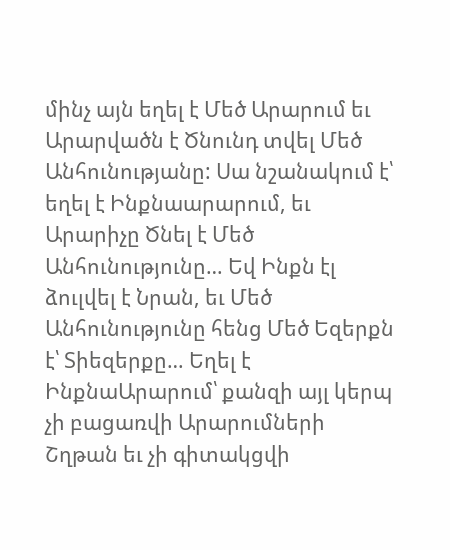մինչ այն եղել է Մեծ Արարում եւ Արարվածն է Ծնունդ տվել Մեծ Անհունությանը: Սա նշանակում է՝ եղել է Ինքնաարարում, եւ Արարիչը Ծնել է Մեծ Անհունությունը… Եվ Ինքն էլ ձուլվել է Նրան, եւ Մեծ Անհունությունը հենց Մեծ Եզերքն է՝ Տիեզերքը… Եղել է ԻնքնաԱրարում՝ քանզի այլ կերպ չի բացառվի Արարումների Շղթան եւ չի գիտակցվի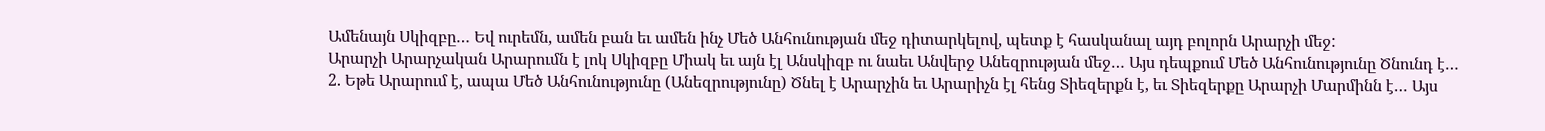Ամենայն Սկիզբը… Եվ ուրեմն, ամեն բան եւ ամեն ինչ Մեծ Անհունության մեջ դիտարկելով, պետք է հասկանալ այդ բոլորն Արարչի մեջ:
Արարչի Արարչական Արարումն է լոկ Սկիզբը Միակ եւ այն էլ Անսկիզբ ու նաեւ Անվերջ Անեզրության մեջ… Այս դեպքում Մեծ Անհունությունը Ծնունդ է…
2. Եթե Արարում է, ապա Մեծ Անհունությունը (Անեզրությունը) Ծնել է Արարչին եւ Արարիչն էլ հենց Տիեզերքն է, եւ Տիեզերքը Արարչի Մարմինն է… Այս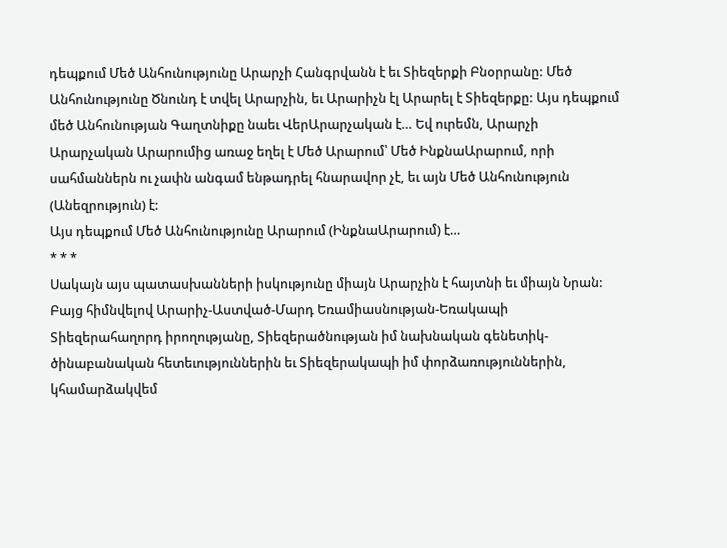դեպքում Մեծ Անհունությունը Արարչի Հանգրվանն է եւ Տիեզերքի Բնօրրանը: Մեծ Անհունությունը Ծնունդ է տվել Արարչին, եւ Արարիչն էլ Արարել է Տիեզերքը: Այս դեպքում մեծ Անհունության Գաղտնիքը նաեւ ՎերԱրարչական է… Եվ ուրեմն, Արարչի Արարչական Արարումից առաջ եղել է Մեծ Արարում՝ Մեծ ԻնքնաԱրարում, որի սահմաններն ու չափն անգամ ենթադրել հնարավոր չէ, եւ այն Մեծ Անհունություն (Անեզրություն) է:
Այս դեպքում Մեծ Անհունությունը Արարում (ԻնքնաԱրարում) է…
* * *
Սակայն այս պատասխանների իսկությունը միայն Արարչին է հայտնի եւ միայն Նրան:
Բայց հիմնվելով Արարիչ-Աստված-Մարդ Եռամիասնության-Եռակապի Տիեզերահաղորդ իրողությանը, Տիեզերածնության իմ նախնական գենետիկ-ծինաբանական հետեւություններին եւ Տիեզերակապի իմ փորձառություններին, կհամարձակվեմ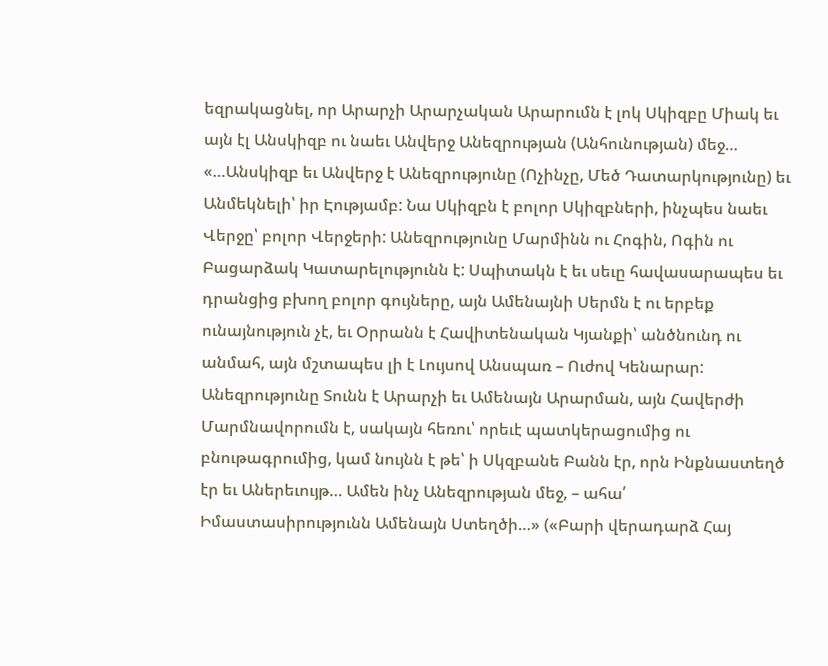եզրակացնել, որ Արարչի Արարչական Արարումն է լոկ Սկիզբը Միակ եւ այն էլ Անսկիզբ ու նաեւ Անվերջ Անեզրության (Անհունության) մեջ…
«…Անսկիզբ եւ Անվերջ է Անեզրությունը (Ոչինչը, Մեծ Դատարկությունը) եւ Անմեկնելի՝ իր Էությամբ: Նա Սկիզբն է բոլոր Սկիզբների, ինչպես նաեւ Վերջը՝ բոլոր Վերջերի: Անեզրությունը Մարմինն ու Հոգին, Ոգին ու Բացարձակ Կատարելությունն է: Սպիտակն է եւ սեւը հավասարապես եւ դրանցից բխող բոլոր գույները, այն Ամենայնի Սերմն է ու երբեք ունայնություն չէ, եւ Օրրանն է Հավիտենական Կյանքի՝ անծնունդ ու անմահ, այն մշտապես լի է Լույսով Անսպառ – Ուժով Կենարար: Անեզրությունը Տունն է Արարչի եւ Ամենայն Արարման, այն Հավերժի Մարմնավորումն է, սակայն հեռու՝ որեւէ պատկերացումից ու բնութագրումից, կամ նույնն է թե՝ ի Սկզբանե Բանն էր, որն Ինքնաստեղծ էր եւ Աներեւույթ… Ամեն ինչ Անեզրության մեջ, – ահա՛ Իմաստասիրությունն Ամենայն Ստեղծի…» («Բարի վերադարձ Հայ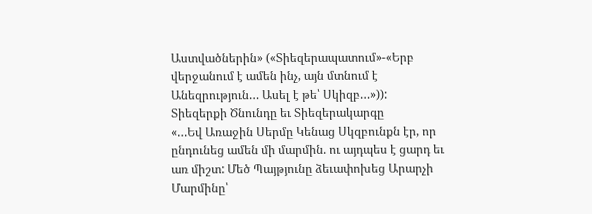Աստվածներին» («Տիեզերապատում»-«Երբ վերջանում է ամեն ինչ, այն մտնում է Անեզրություն… Ասել է թե՝ Սկիզբ…»)):
Տիեզերքի Ծնունդը եւ Տիեզերակարգը
«…Եվ Առաջին Սերմը Կենաց Սկզբունքն էր, որ ընդունեց ամեն մի մարմին. ու այդպես է ցարդ եւ առ միշտ: Մեծ Պայթյունը ձեւափոխեց Արարչի Մարմինը՝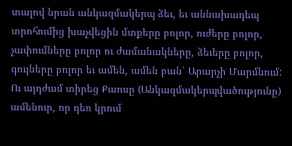տալով նրան անկազմակերպ ձեւ, եւ աննախադեպ տրոհումից խաչվեցին մտքերը բոլոր, ուժերը բոլոր, չափումները բոլոր ու ժամանակները, ձեւերը բոլոր, գույները բոլոր եւ ամեն, ամեն բան՝ Արարչի Մարմնում: Ու այդժամ տիրեց Քաոսը (Անկազմակերպվածությունը) ամենուր, որ դեռ կրում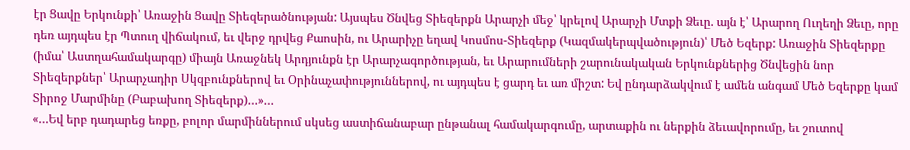էր Ցավը Երկունքի՝ Առաջին Ցավը Տիեզերածնության: Այսպես Ծնվեց Տիեզերքն Արարչի մեջ՝ կրելով Արարչի Մտքի Ձեւը. այն է՝ Արարող Ուղեղի Ձեւը, որը դեռ այդպես էր Պտուղ վիճակում, եւ վերջ դրվեց Քաոսին, ու Արարիչը եղավ Կոսմոս-Տիեզերք (Կազմակերպվածություն)՝ Մեծ Եզերք: Առաջին Տիեզերքը (իմա՝ Աստղահամակարգը) միայն Առաջնեկ Արդյունքն էր Արարչագործության, եւ Արարումների շարունակական Երկունքներից Ծնվեցին նոր Տիեզերքներ՝ Արարչադիր Սկզբունքներով եւ Օրինաչափություններով, ու այդպես է ցարդ եւ առ միշտ: Եվ ընդարձակվում է ամեն անգամ Մեծ Եզերքը կամ Տիրոջ Մարմինը (Բաբախող Տիեզերք)…»…
«…Եվ երբ դադարեց եռքը, բոլոր մարմիններում սկսեց աստիճանաբար ընթանալ համակարգումը, արտաքին ու ներքին ձեւավորումը, եւ շուտով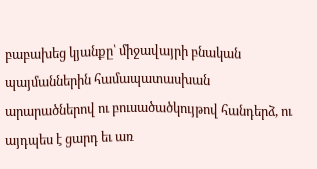բաբախեց կյանքը՝ միջավայրի բնական պայմաններին համապատասխան արարածներով ու բուսածածկույթով հանդերձ, ու այդպես է ցարդ եւ առ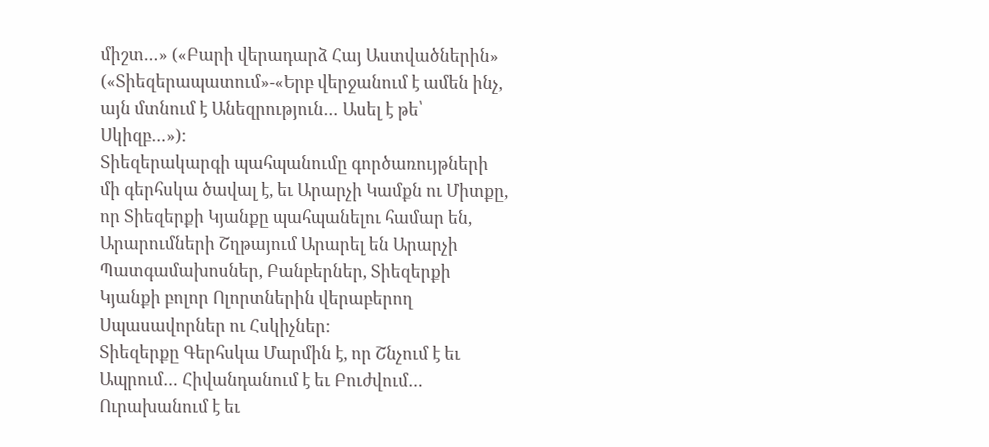միշտ…» («Բարի վերադարձ Հայ Աստվածներին» («Տիեզերապատում»-«Երբ վերջանում է ամեն ինչ, այն մտնում է Անեզրություն… Ասել է թե՝ Սկիզբ…»):
Տիեզերակարգի պահպանումը գործառույթների մի գերհսկա ծավալ է, եւ Արարչի Կամքն ու Միտքը, որ Տիեզերքի Կյանքը պահպանելու համար են, Արարումների Շղթայում Արարել են Արարչի Պատգամախոսներ, Բանբերներ, Տիեզերքի Կյանքի բոլոր Ոլորտներին վերաբերող Սպասավորներ ու Հսկիչներ:
Տիեզերքը Գերհսկա Մարմին է, որ Շնչում է եւ Ապրում… Հիվանդանում է եւ Բուժվում… Ուրախանում է եւ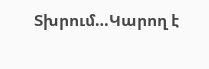Տխրում…Կարող է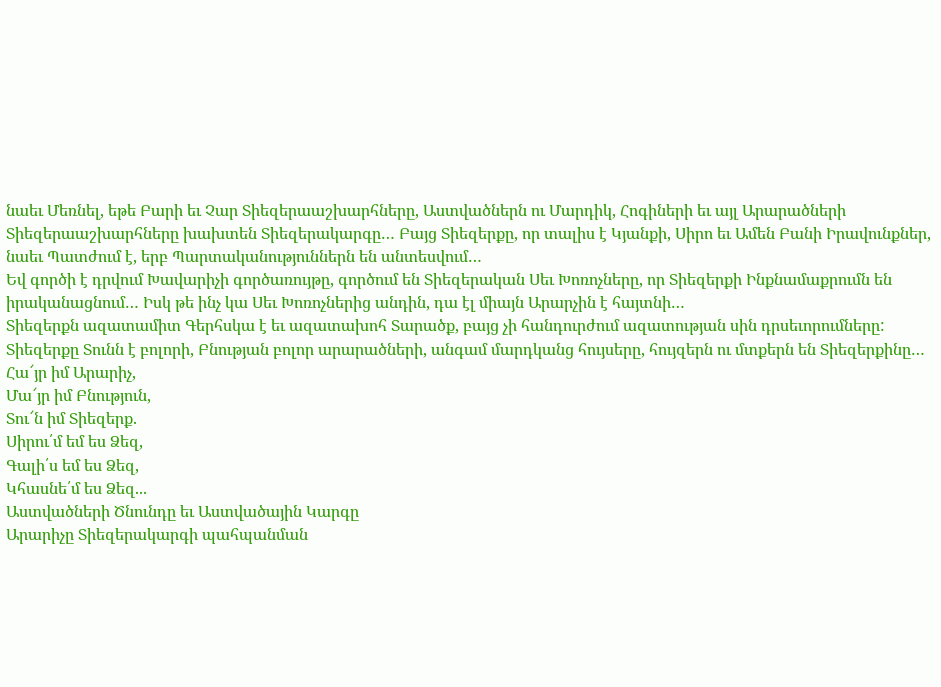նաեւ Մեռնել, եթե Բարի եւ Չար Տիեզերաաշխարհները, Աստվածներն ու Մարդիկ, Հոգիների եւ այլ Արարածների Տիեզերաաշխարհները խախտեն Տիեզերակարգը… Բայց Տիեզերքը, որ տալիս է Կյանքի, Սիրո եւ Ամեն Բանի Իրավունքներ, նաեւ Պատժում է, երբ Պարտականություններն են անտեսվում…
Եվ գործի է դրվում Խավարիչի գործառույթը, գործում են Տիեզերական Սեւ Խոռոչները, որ Տիեզերքի Ինքնամաքրումն են իրականացնում… Իսկ թե ինչ կա Սեւ Խոռոչներից անդին, դա էլ միայն Արարչին է հայտնի…
Տիեզերքն ազատամիտ Գերհսկա է եւ ազատախոհ Տարածք, բայց չի հանդուրժում ազատության սին դրսեւորումները: Տիեզերքը Տունն է բոլորի, Բնության բոլոր արարածների, անգամ մարդկանց հույսերը, հույզերն ու մտքերն են Տիեզերքինը…
Հա՜յր իմ Արարիչ,
Մա՜յր իմ Բնություն,
Տու՜ն իմ Տիեզերք.
Սիրու՛մ եմ ես Ձեզ,
Գալի՛ս եմ ես Ձեզ,
Կհասնե՛մ ես Ձեզ...
Աստվածների Ծնունդը եւ Աստվածային Կարգը
Արարիչը Տիեզերակարգի պահպանման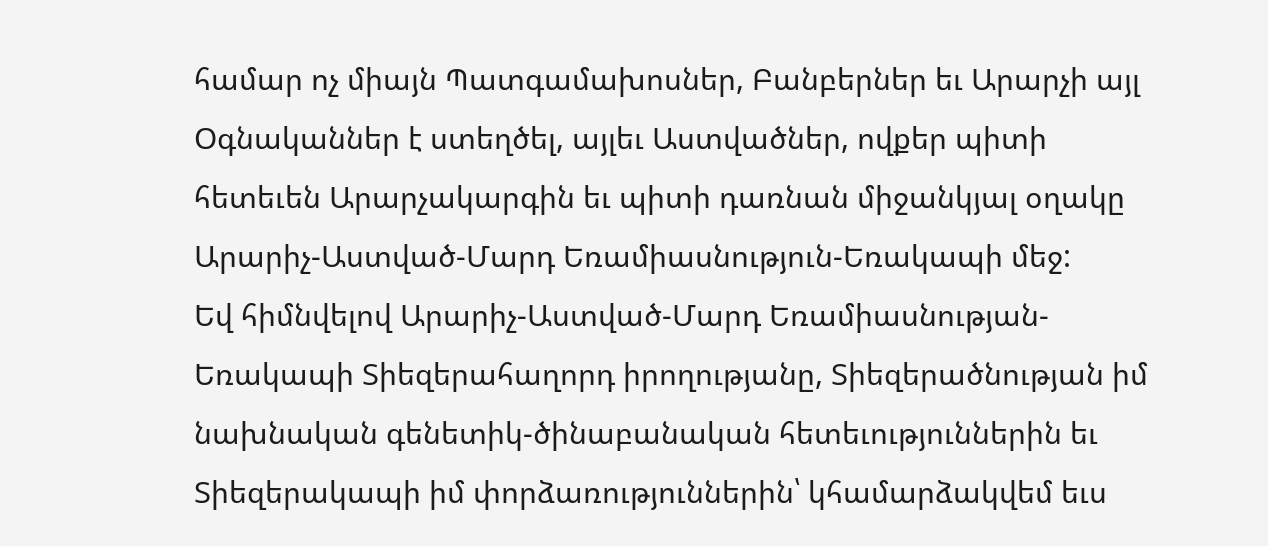համար ոչ միայն Պատգամախոսներ, Բանբերներ եւ Արարչի այլ Օգնականներ է ստեղծել, այլեւ Աստվածներ, ովքեր պիտի հետեւեն Արարչակարգին եւ պիտի դառնան միջանկյալ օղակը Արարիչ-Աստված-Մարդ Եռամիասնություն-Եռակապի մեջ:
Եվ հիմնվելով Արարիչ-Աստված-Մարդ Եռամիասնության-Եռակապի Տիեզերահաղորդ իրողությանը, Տիեզերածնության իմ նախնական գենետիկ-ծինաբանական հետեւություններին եւ Տիեզերակապի իմ փորձառություններին՝ կհամարձակվեմ եւս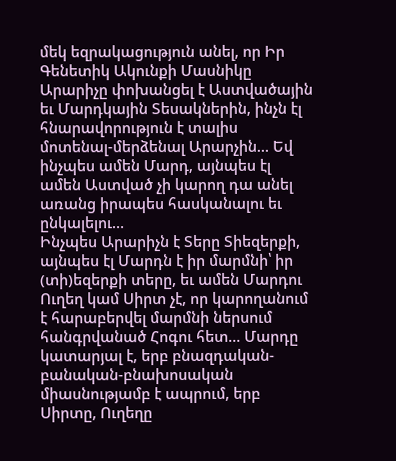մեկ եզրակացություն անել, որ Իր Գենետիկ Ակունքի Մասնիկը Արարիչը փոխանցել է Աստվածային եւ Մարդկային Տեսակներին, ինչն էլ հնարավորություն է տալիս մոտենալ-մերձենալ Արարչին… Եվ ինչպես ամեն Մարդ, այնպես էլ ամեն Աստված չի կարող դա անել առանց իրապես հասկանալու եւ ընկալելու…
Ինչպես Արարիչն է Տերը Տիեզերքի, այնպես էլ Մարդն է իր մարմնի՝ իր (տի)եզերքի տերը, եւ ամեն Մարդու Ուղեղ կամ Սիրտ չէ, որ կարողանում է հարաբերվել մարմնի ներսում հանգրվանած Հոգու հետ… Մարդը կատարյալ է, երբ բնազդական-բանական-բնախոսական միասնությամբ է ապրում, երբ Սիրտը, Ուղեղը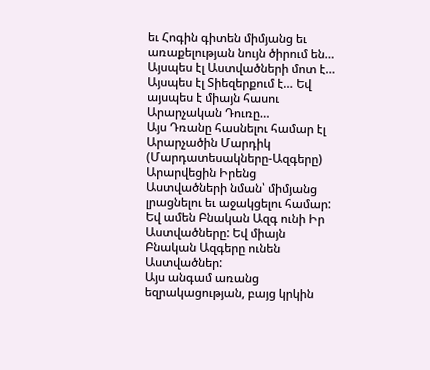եւ Հոգին գիտեն միմյանց եւ առաքելության նույն ծիրում են… Այսպես էլ Աստվածների մոտ է… Այսպես էլ Տիեզերքում է… Եվ այսպես է միայն հասու Արարչական Դուռը…
Այս Դռանը հասնելու համար էլ Արարչածին Մարդիկ (Մարդատեսակները-Ազգերը) Արարվեցին Իրենց Աստվածների նման՝ միմյանց լրացնելու եւ աջակցելու համար: Եվ ամեն Բնական Ազգ ունի Իր Աստվածները: Եվ միայն Բնական Ազգերը ունեն Աստվածներ:
Այս անգամ առանց եզրակացության, բայց կրկին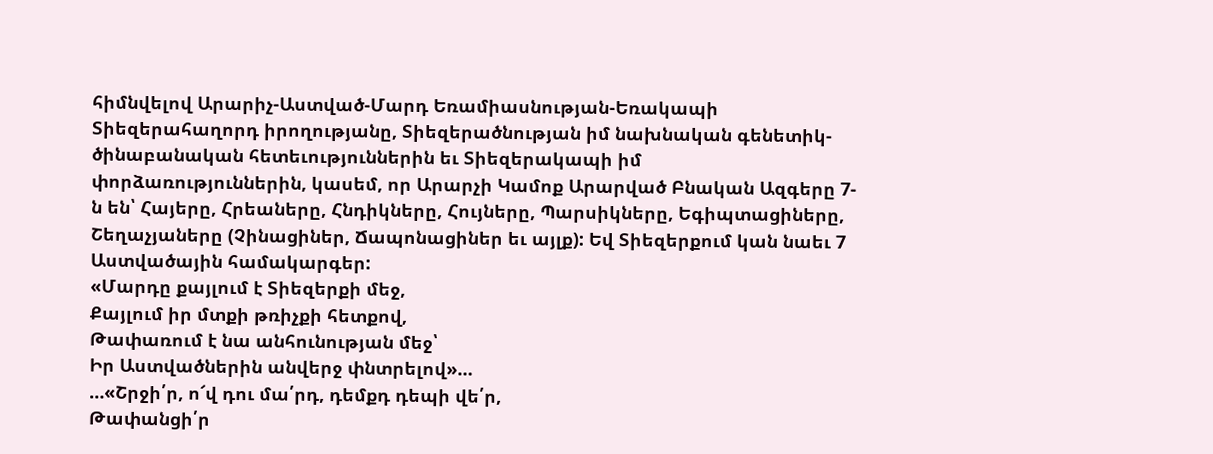հիմնվելով Արարիչ-Աստված-Մարդ Եռամիասնության-Եռակապի Տիեզերահաղորդ իրողությանը, Տիեզերածնության իմ նախնական գենետիկ-ծինաբանական հետեւություններին եւ Տիեզերակապի իմ փորձառություններին, կասեմ, որ Արարչի Կամոք Արարված Բնական Ազգերը 7-ն են՝ Հայերը, Հրեաները, Հնդիկները, Հույները, Պարսիկները, Եգիպտացիները, Շեղաչյաները (Չինացիներ, Ճապոնացիներ եւ այլք): Եվ Տիեզերքում կան նաեւ 7 Աստվածային համակարգեր:
«Մարդը քայլում է Տիեզերքի մեջ,
Քայլում իր մտքի թռիչքի հետքով,
Թափառում է նա անհունության մեջ՝
Իր Աստվածներին անվերջ փնտրելով»…
…«Շրջի՛ր, ո՜վ դու մա՛րդ, դեմքդ դեպի վե՛ր,
Թափանցի՛ր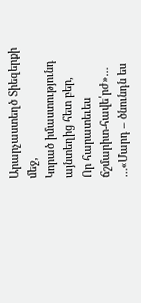Արարչաստեղծ Տիեզերքի մեջ,
Կորած իմաստությունդ այնտեղից հետ բեր,
Որ հարատեւես ճշմարիտ-հավե՛րժ»…
…«Մարդ – ծնունդն ես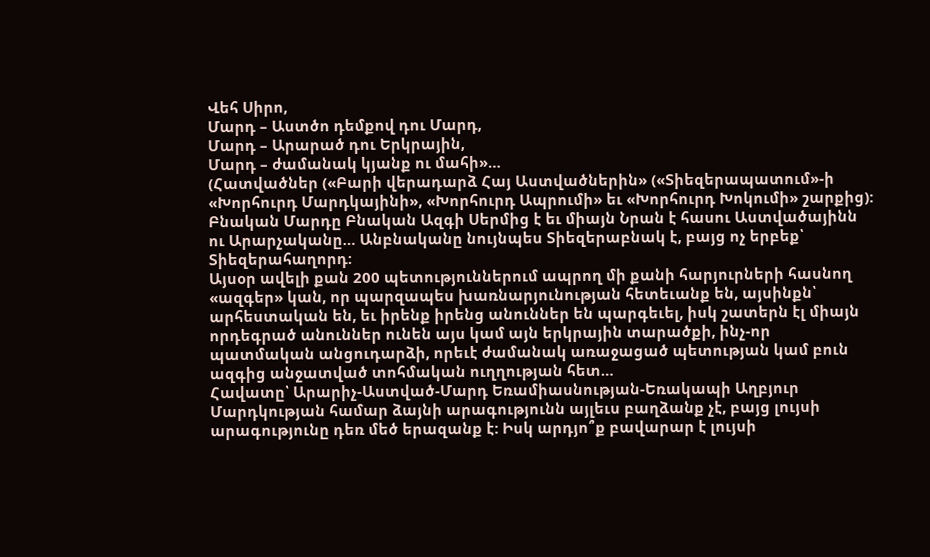Վեհ Սիրո,
Մարդ – Աստծո դեմքով դու Մարդ,
Մարդ – Արարած դու Երկրային,
Մարդ – ժամանակ կյանք ու մահի»…
(Հատվածներ («Բարի վերադարձ Հայ Աստվածներին» («Տիեզերապատում»-ի «Խորհուրդ Մարդկայինի», «Խորհուրդ Ապրումի» եւ «Խորհուրդ Խոկումի» շարքից):
Բնական Մարդը Բնական Ազգի Սերմից է եւ միայն Նրան է հասու Աստվածայինն ու Արարչականը… Անբնականը նույնպես Տիեզերաբնակ է, բայց ոչ երբեք՝ Տիեզերահաղորդ:
Այսօր ավելի քան 200 պետություններում ապրող մի քանի հարյուրների հասնող «ազգեր» կան, որ պարզապես խառնարյունության հետեւանք են, այսինքն՝ արհեստական են, եւ իրենք իրենց անուններ են պարգեւել, իսկ շատերն էլ միայն որդեգրած անուններ ունեն այս կամ այն երկրային տարածքի, ինչ-որ պատմական անցուդարձի, որեւէ ժամանակ առաջացած պետության կամ բուն ազգից անջատված տոհմական ուղղության հետ…
Հավատը՝ Արարիչ-Աստված-Մարդ Եռամիասնության-Եռակապի Աղբյուր
Մարդկության համար ձայնի արագությունն այլեւս բաղձանք չէ, բայց լույսի արագությունը դեռ մեծ երազանք է: Իսկ արդյո՞ք բավարար է լույսի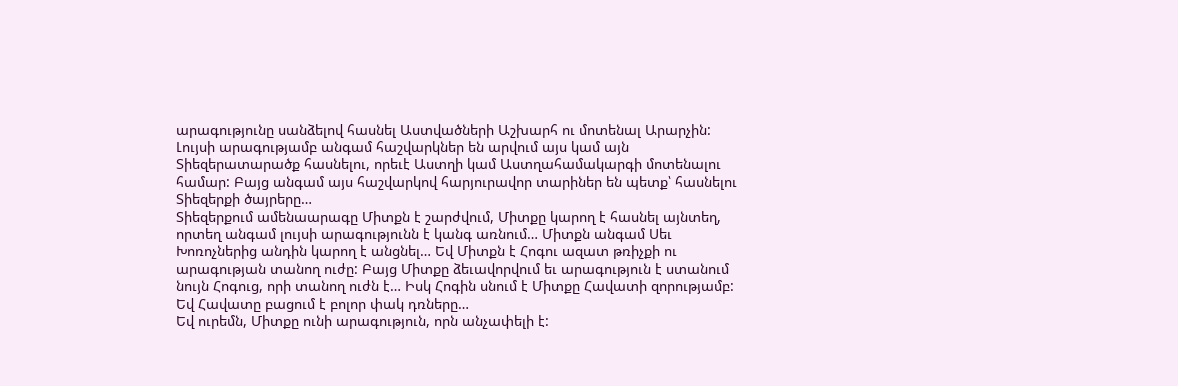արագությունը սանձելով հասնել Աստվածների Աշխարհ ու մոտենալ Արարչին: Լույսի արագությամբ անգամ հաշվարկներ են արվում այս կամ այն Տիեզերատարածք հասնելու, որեւէ Աստղի կամ Աստղահամակարգի մոտենալու համար: Բայց անգամ այս հաշվարկով հարյուրավոր տարիներ են պետք՝ հասնելու Տիեզերքի ծայրերը…
Տիեզերքում ամենաարագը Միտքն է շարժվում, Միտքը կարող է հասնել այնտեղ, որտեղ անգամ լույսի արագությունն է կանգ առնում… Միտքն անգամ Սեւ Խոռոչներից անդին կարող է անցնել… Եվ Միտքն է Հոգու ազատ թռիչքի ու արագության տանող ուժը: Բայց Միտքը ձեւավորվում եւ արագություն է ստանում նույն Հոգուց, որի տանող ուժն է… Իսկ Հոգին սնում է Միտքը Հավատի զորությամբ: Եվ Հավատը բացում է բոլոր փակ դռները…
Եվ ուրեմն, Միտքը ունի արագություն, որն անչափելի է: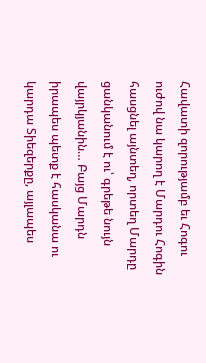Հավատի զորությամբ եւ Հոգու ուժով նա կարող է Մարդու Հոգին հասցնել այնտեղ, որտեղ Մարդը ցանկանում է ու՝ գրեթե նույն վայրկյանին… Բայց Մարդն իրապես պետք է հասկանա ու կարդա Տիեզերքը, այլապես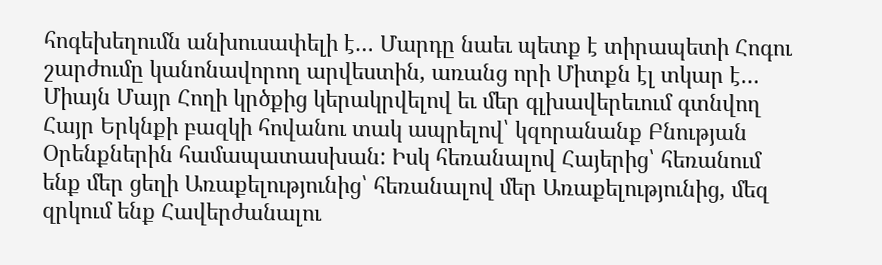հոգեխեղումն անխուսափելի է… Մարդը նաեւ պետք է տիրապետի Հոգու շարժումը կանոնավորող արվեստին, առանց որի Միտքն էլ տկար է…
Միայն Մայր Հողի կրծքից կերակրվելով եւ մեր գլխավերեւում գտնվող Հայր Երկնքի բազկի հովանու տակ ապրելով՝ կզորանանք Բնության Օրենքներին համապատասխան: Իսկ հեռանալով Հայերից՝ հեռանում ենք մեր ցեղի Առաքելությունից՝ հեռանալով մեր Առաքելությունից, մեզ զրկում ենք Հավերժանալու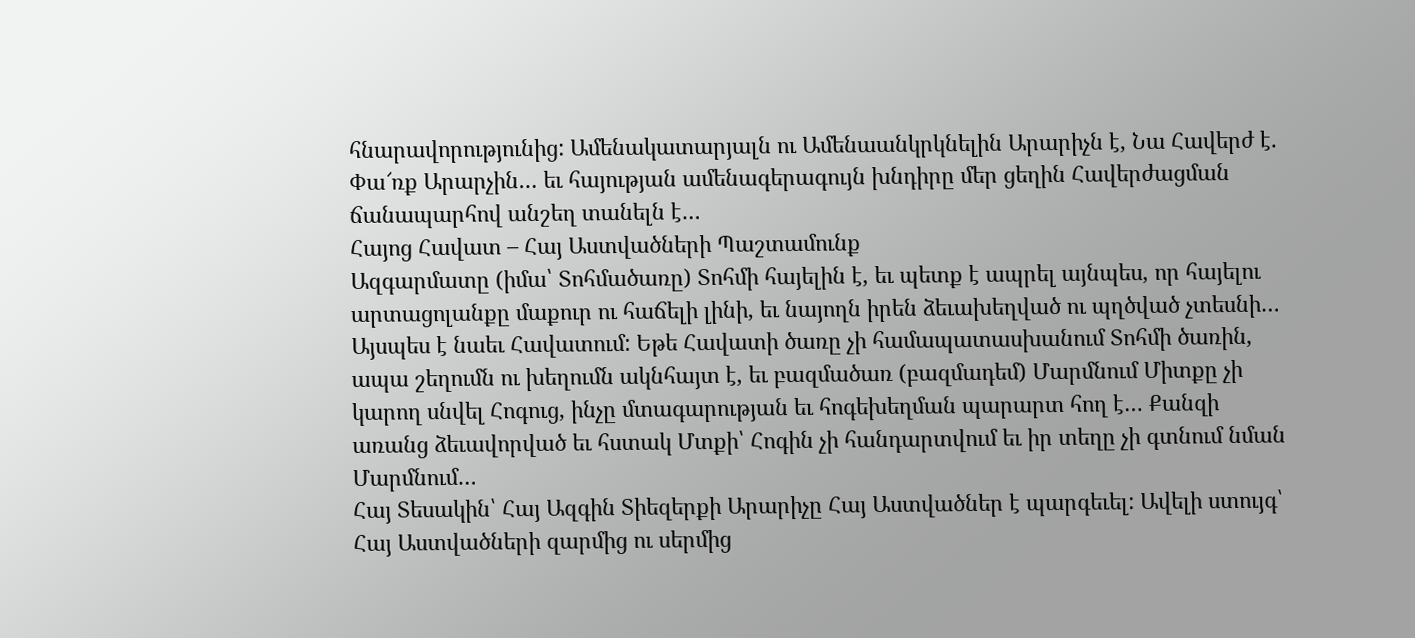հնարավորությունից: Ամենակատարյալն ու Ամենաանկրկնելին Արարիչն է, Նա Հավերժ է. Փա՜ռք Արարչին… եւ հայության ամենագերագույն խնդիրը մեր ցեղին Հավերժացման ճանապարհով անշեղ տանելն է…
Հայոց Հավատ – Հայ Աստվածների Պաշտամունք
Ազգարմատը (իմա՝ Տոհմածառը) Տոհմի հայելին է, եւ պետք է ապրել այնպես, որ հայելու արտացոլանքը մաքուր ու հաճելի լինի, եւ նայողն իրեն ձեւախեղված ու պղծված չտեսնի… Այսպես է նաեւ Հավատում: Եթե Հավատի ծառը չի համապատասխանում Տոհմի ծառին, ապա շեղումն ու խեղումն ակնհայտ է, եւ բազմածառ (բազմադեմ) Մարմնում Միտքը չի կարող սնվել Հոգուց, ինչը մտագարության եւ հոգեխեղման պարարտ հող է… Քանզի առանց ձեւավորված եւ հստակ Մտքի՝ Հոգին չի հանդարտվում եւ իր տեղը չի գտնում նման Մարմնում…
Հայ Տեսակին՝ Հայ Ազգին Տիեզերքի Արարիչը Հայ Աստվածներ է պարգեւել: Ավելի ստույգ՝ Հայ Աստվածների զարմից ու սերմից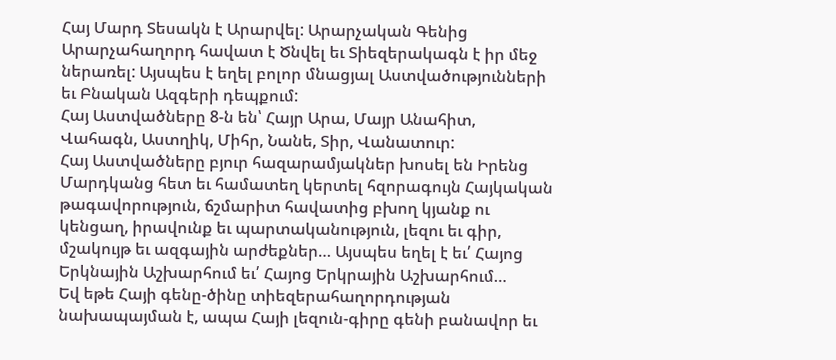Հայ Մարդ Տեսակն է Արարվել: Արարչական Գենից Արարչահաղորդ հավատ է Ծնվել եւ Տիեզերակագն է իր մեջ ներառել: Այսպես է եղել բոլոր մնացյալ Աստվածությունների եւ Բնական Ազգերի դեպքում:
Հայ Աստվածները 8-ն են՝ Հայր Արա, Մայր Անահիտ, Վահագն, Աստղիկ, Միհր, Նանե, Տիր, Վանատուր:
Հայ Աստվածները բյուր հազարամյակներ խոսել են Իրենց Մարդկանց հետ եւ համատեղ կերտել հզորագույն Հայկական թագավորություն, ճշմարիտ հավատից բխող կյանք ու կենցաղ, իրավունք եւ պարտականություն, լեզու եւ գիր, մշակույթ եւ ազգային արժեքներ… Այսպես եղել է եւ՛ Հայոց Երկնային Աշխարհում եւ՛ Հայոց Երկրային Աշխարհում…
Եվ եթե Հայի գենը-ծինը տիեզերահաղորդության նախապայման է, ապա Հայի լեզուն-գիրը գենի բանավոր եւ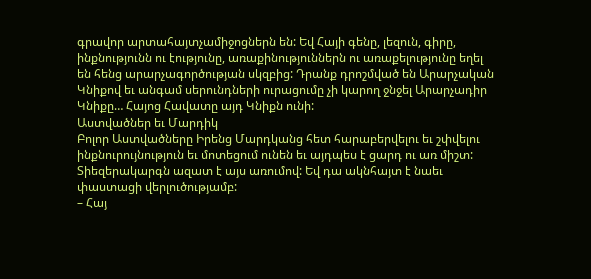գրավոր արտահայտչամիջոցներն են: Եվ Հայի գենը, լեզուն, գիրը, ինքնությունն ու էությունը, առաքինություններն ու առաքելությունը եղել են հենց արարչագործության սկզբից: Դրանք դրոշմված են Արարչական Կնիքով եւ անգամ սերունդների ուրացումը չի կարող ջնջել Արարչադիր Կնիքը… Հայոց Հավատը այդ Կնիքն ունի:
Աստվածներ եւ Մարդիկ
Բոլոր Աստվածները Իրենց Մարդկանց հետ հարաբերվելու եւ շփվելու ինքնուրույնություն եւ մոտեցում ունեն եւ այդպես է ցարդ ու առ միշտ: Տիեզերակարգն ազատ է այս առումով: Եվ դա ակնհայտ է նաեւ փաստացի վերլուծությամբ:
– Հայ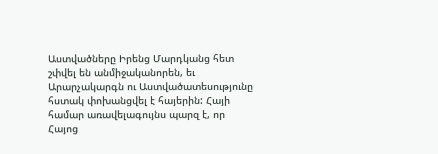Աստվածները Իրենց Մարդկանց հետ շփվել են անմիջականորեն, եւ Արարչակարգն ու Աստվածատեսությունը հստակ փոխանցվել է հայերին: Հայի համար առավելագույնս պարզ է, որ Հայոց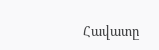Հավատը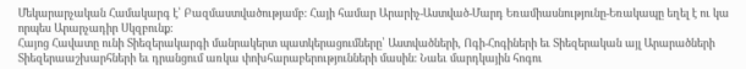Մեկարարչական Համակարգ է՝ Բազմաստվածությամբ: Հայի համար Արարիչ-Աստված-Մարդ Եռամիասնությունը-Եռակապը եղել է ու կա որպես Արարչադիր Սկզբունք:
Հայոց Հավատը ունի Տիեզերակարգի մանրակերտ պատկերացումները՝ Աստվածների, Ոգի-Հոգիների եւ Տիեզերական այլ Արարածների Տիեզերաաշխարհների եւ դրանցում առկա փոխհարաբերությունների մասին: Նաեւ մարդկային հոգու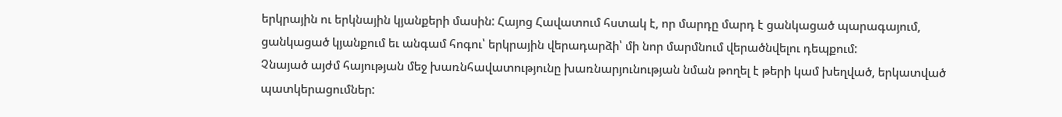երկրային ու երկնային կյանքերի մասին: Հայոց Հավատում հստակ է, որ մարդը մարդ է ցանկացած պարագայում, ցանկացած կյանքում եւ անգամ հոգու՝ երկրային վերադարձի՝ մի նոր մարմնում վերածնվելու դեպքում:
Չնայած այժմ հայության մեջ խառնհավատությունը խառնարյունության նման թողել է թերի կամ խեղված, երկատված պատկերացումներ: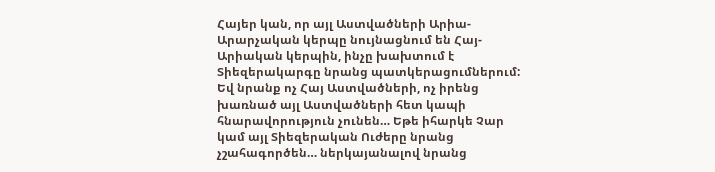Հայեր կան, որ այլ Աստվածների Արիա-Արարչական կերպը նույնացնում են Հայ-Արիական կերպին, ինչը խախտում է Տիեզերակարգը նրանց պատկերացումներում: Եվ նրանք ոչ Հայ Աստվածների, ոչ իրենց խառնած այլ Աստվածների հետ կապի հնարավորություն չունեն… Եթե իհարկե Չար կամ այլ Տիեզերական Ուժերը նրանց չշահագործեն… ներկայանալով նրանց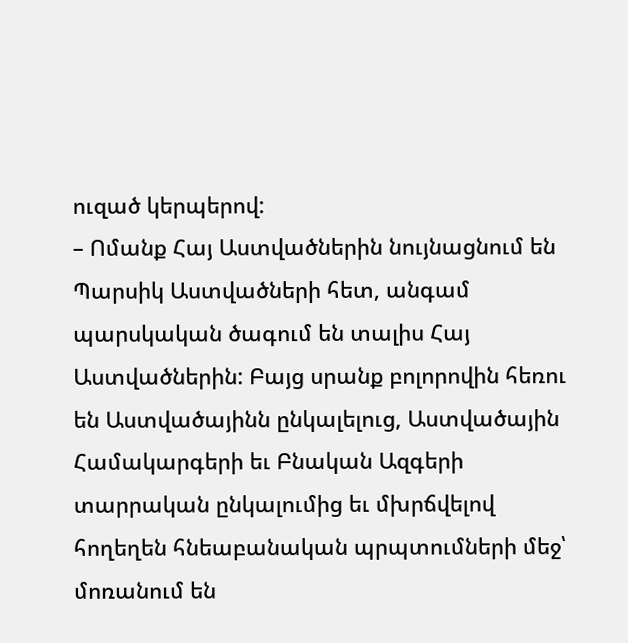ուզած կերպերով:
– Ոմանք Հայ Աստվածներին նույնացնում են Պարսիկ Աստվածների հետ, անգամ պարսկական ծագում են տալիս Հայ Աստվածներին: Բայց սրանք բոլորովին հեռու են Աստվածայինն ընկալելուց, Աստվածային Համակարգերի եւ Բնական Ազգերի տարրական ընկալումից եւ մխրճվելով հողեղեն հնեաբանական պրպտումների մեջ՝ մոռանում են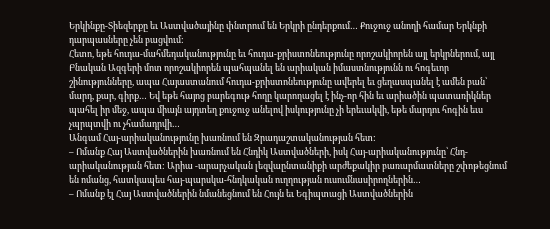Երկինքը-Տիեզերքը եւ Աստվածայինը փնտրում են Երկրի ընդերքում… Քուջուջ անողի համար Երկնքի դարպասները չեն բացվում:
Հետո, եթե հուդա-մահմեդականությունը եւ հուդա-քրիստոնեությունը որոշակիորեն այլ երկրներում, այլ Բնական Ազգերի մոտ որոշակիորեն պահպանել են արիական իմաստնությունն ու հոգեւոր շինությունները, ապա Հայաստանում հուդա-քրիստոնեությունը ավերել եւ ցեղասպանել է ամեն բան՝ մարդ, քար, գիրք… Եվ եթե հայոց բարեգութ հողը կարողացել է ինչ-որ հին եւ արիածին պատառիկներ պահել իր մեջ, ապա միայն այդտեղ քուջուջ անելով իսկությունը չի երեւակվի, եթե մարդու հոգին եւս չպրպտվի ու չհամադրվի…
Անգամ Հայ-արիականությունը խառնում են Զրադաշտականության հետ:
– Ոմանք Հայ Աստվածներին խառնում են Հնդիկ Աստվածների, իսկ Հայ-արիականությունը՝ Հնդ-արիականության հետ: Արիա -արարչական լեզվաընտանիքի արժեքակիր բառարմատները շփոթեցնում են ոմանց, հատկապես հայ-պարսկա-հնդկական ուղղության ուսումնասիրողներին…
– Ոմանք էլ Հայ Աստվածներին նմանեցնում են Հույն եւ Եգիպտացի Աստվածներին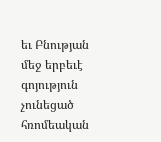եւ Բնության մեջ երբեւէ գոյություն չունեցած հռոմեական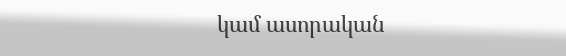կամ ասորական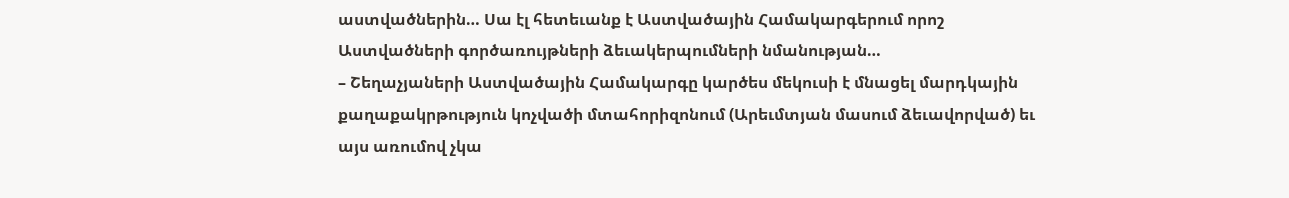աստվածներին… Սա էլ հետեւանք է Աստվածային Համակարգերում որոշ Աստվածների գործառույթների ձեւակերպումների նմանության…
– Շեղաչյաների Աստվածային Համակարգը կարծես մեկուսի է մնացել մարդկային քաղաքակրթություն կոչվածի մտահորիզոնում (Արեւմտյան մասում ձեւավորված) եւ այս առումով չկա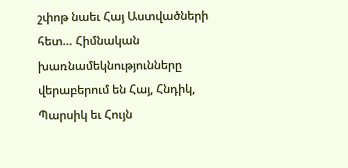շփոթ նաեւ Հայ Աստվածների հետ… Հիմնական խառնամեկնությունները վերաբերում են Հայ, Հնդիկ, Պարսիկ եւ Հույն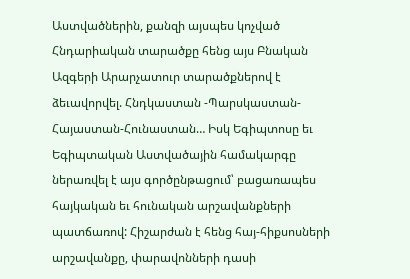Աստվածներին, քանզի այսպես կոչված Հնդարիական տարածքը հենց այս Բնական Ազգերի Արարչատուր տարածքներով է ձեւավորվել. Հնդկաստան -Պարսկաստան-Հայաստան-Հունաստան… Իսկ Եգիպտոսը եւ Եգիպտական Աստվածային համակարգը ներառվել է այս գործընթացում՝ բացառապես հայկական եւ հունական արշավանքների պատճառով: Հիշարժան է հենց հայ-հիքսոսների արշավանքը, փարավոնների դասի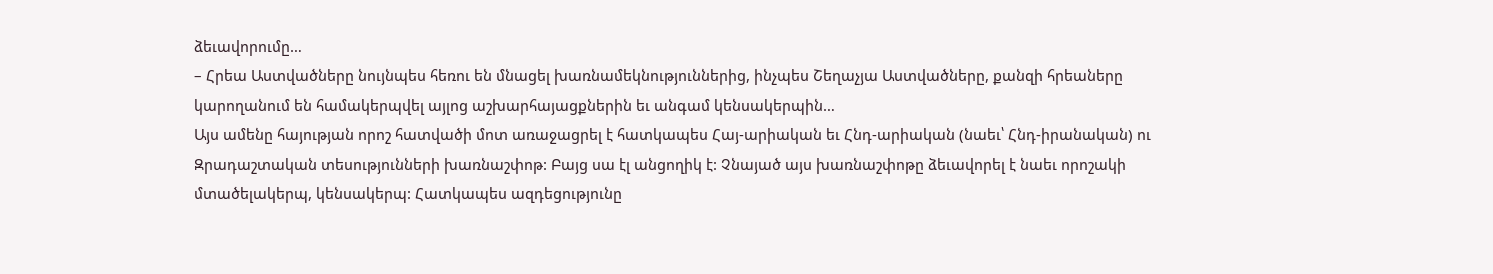ձեւավորումը…
– Հրեա Աստվածները նույնպես հեռու են մնացել խառնամեկնություններից, ինչպես Շեղաչյա Աստվածները, քանզի հրեաները կարողանում են համակերպվել այլոց աշխարհայացքներին եւ անգամ կենսակերպին…
Այս ամենը հայության որոշ հատվածի մոտ առաջացրել է հատկապես Հայ-արիական եւ Հնդ-արիական (նաեւ՝ Հնդ-իրանական) ու Զրադաշտական տեսությունների խառնաշփոթ: Բայց սա էլ անցողիկ է: Չնայած այս խառնաշփոթը ձեւավորել է նաեւ որոշակի մտածելակերպ, կենսակերպ: Հատկապես ազդեցությունը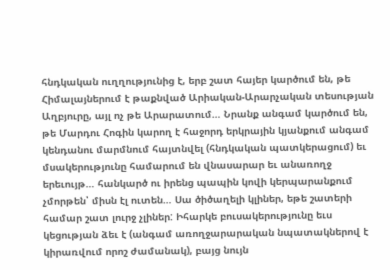հնդկական ուղղությունից է, երբ շատ հայեր կարծում են, թե Հիմալայներում է թաքնված Արիական-Արարչական տեսության Աղբյուրը, այլ ոչ թե Արարատում… Նրանք անգամ կարծում են, թե Մարդու Հոգին կարող է հաջորդ երկրային կյանքում անգամ կենդանու մարմնում հայտնվել (հնդկական պատկերացում) եւ մսակերությունը համարում են վնասարար եւ անառողջ երեւույթ… հանկարծ ու իրենց պապին կովի կերպարանքում չմորթեն՝ միսն էլ ուտեն… Սա ծիծաղելի կլիներ, եթե շատերի համար շատ լուրջ չլիներ: Իհարկե բուսակերությունը եւս կեցության ձեւ է (անգամ առողջարարական նպատակներով է կիրառվում որոշ ժամանակ), բայց նույն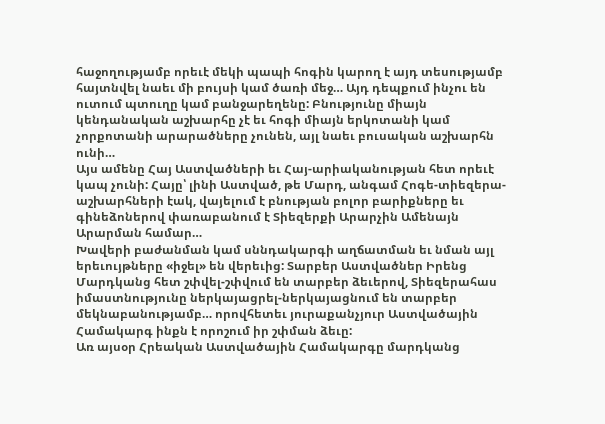հաջողությամբ որեւէ մեկի պապի հոգին կարող է այդ տեսությամբ հայտնվել նաեւ մի բույսի կամ ծառի մեջ… Այդ դեպքում ինչու են ուտում պտուղը կամ բանջարեղենը: Բնությունը միայն կենդանական աշխարհը չէ եւ հոգի միայն երկոտանի կամ չորքոտանի արարածները չունեն, այլ նաեւ բուսական աշխարհն ունի…
Այս ամենը Հայ Աստվածների եւ Հայ-արիականության հետ որեւէ կապ չունի: Հայը՝ լինի Աստված, թե Մարդ, անգամ Հոգե-տիեզերա-աշխարհների էակ, վայելում է բնության բոլոր բարիքները եւ գինեձոներով փառաբանում է Տիեզերքի Արարչին Ամենայն Արարման համար…
Խավերի բաժանման կամ սննդակարգի աղճատման եւ նման այլ երեւույթները «իջել» են վերեւից: Տարբեր Աստվածներ Իրենց Մարդկանց հետ շփվել-շփվում են տարբեր ձեւերով, Տիեզերահաս իմաստնությունը ներկայացրել-ներկայացնում են տարբեր մեկնաբանությամբ… որովհետեւ յուրաքանչյուր Աստվածային Համակարգ ինքն է որոշում իր շփման ձեւը:
Առ այսօր Հրեական Աստվածային Համակարգը մարդկանց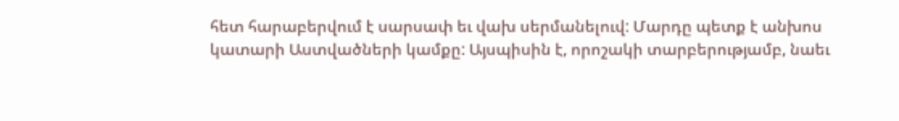հետ հարաբերվում է սարսափ եւ վախ սերմանելուվ: Մարդը պետք է անխոս կատարի Աստվածների կամքը: Այսպիսին է, որոշակի տարբերությամբ, նաեւ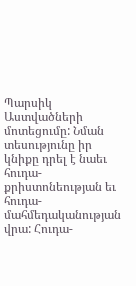Պարսիկ Աստվածների մոտեցումը: Նման տեսությունը իր կնիքը դրել է նաեւ հուդա-քրիստոնեության եւ հուդա-մահմեդականության վրա: Հուդա-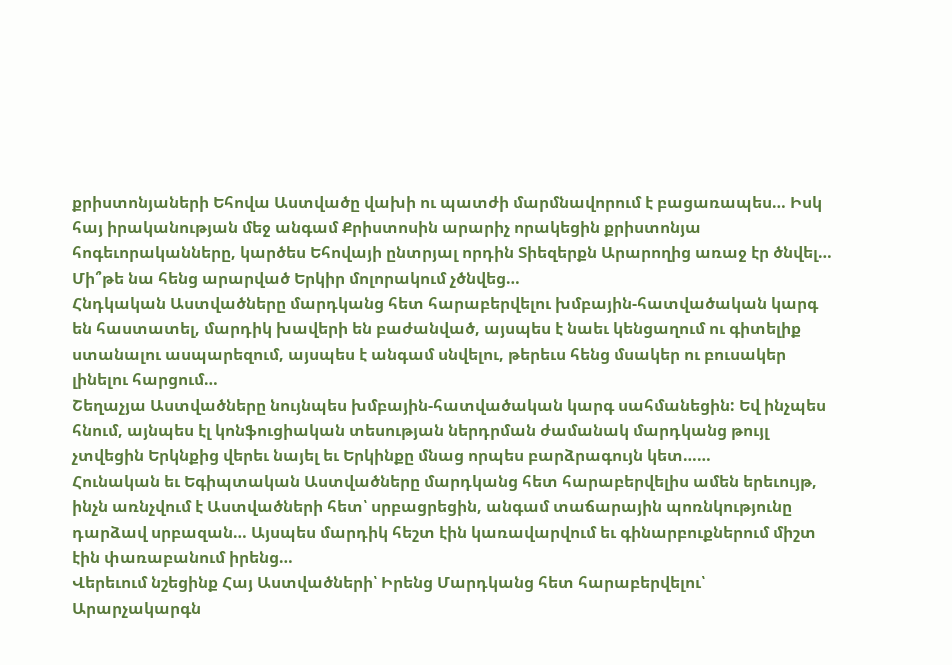քրիստոնյաների Եհովա Աստվածը վախի ու պատժի մարմնավորում է բացառապես… Իսկ հայ իրականության մեջ անգամ Քրիստոսին արարիչ որակեցին քրիստոնյա հոգեւորականները, կարծես Եհովայի ընտրյալ որդին Տիեզերքն Արարողից առաջ էր ծնվել… Մի՞թե նա հենց արարված Երկիր մոլորակում չծնվեց…
Հնդկական Աստվածները մարդկանց հետ հարաբերվելու խմբային-հատվածական կարգ են հաստատել, մարդիկ խավերի են բաժանված, այսպես է նաեւ կենցաղում ու գիտելիք ստանալու ասպարեզում, այսպես է անգամ սնվելու, թերեւս հենց մսակեր ու բուսակեր լինելու հարցում…
Շեղաչյա Աստվածները նույնպես խմբային-հատվածական կարգ սահմանեցին: Եվ ինչպես հնում, այնպես էլ կոնֆուցիական տեսության ներդրման ժամանակ մարդկանց թույլ չտվեցին Երկնքից վերեւ նայել եւ Երկինքը մնաց որպես բարձրագույն կետ……
Հունական եւ Եգիպտական Աստվածները մարդկանց հետ հարաբերվելիս ամեն երեւույթ, ինչն առնչվում է Աստվածների հետ՝ սրբացրեցին, անգամ տաճարային պոռնկությունը դարձավ սրբազան… Այսպես մարդիկ հեշտ էին կառավարվում եւ գինարբուքներում միշտ էին փառաբանում իրենց…
Վերեւում նշեցինք Հայ Աստվածների՝ Իրենց Մարդկանց հետ հարաբերվելու՝ Արարչակարգն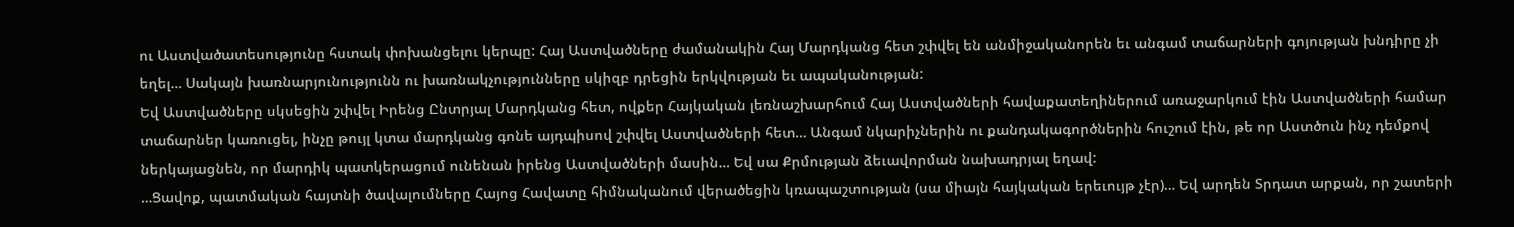ու Աստվածատեսությունը հստակ փոխանցելու կերպը: Հայ Աստվածները ժամանակին Հայ Մարդկանց հետ շփվել են անմիջականորեն եւ անգամ տաճարների գոյության խնդիրը չի եղել… Սակայն խառնարյունությունն ու խառնակչությունները սկիզբ դրեցին երկվության եւ ապականության:
Եվ Աստվածները սկսեցին շփվել Իրենց Ընտրյալ Մարդկանց հետ, ովքեր Հայկական լեռնաշխարհում Հայ Աստվածների հավաքատեղիներում առաջարկում էին Աստվածների համար տաճարներ կառուցել, ինչը թույլ կտա մարդկանց գոնե այդպիսով շփվել Աստվածների հետ… Անգամ նկարիչներին ու քանդակագործներին հուշում էին, թե որ Աստծուն ինչ դեմքով ներկայացնեն, որ մարդիկ պատկերացում ունենան իրենց Աստվածների մասին… Եվ սա Քրմության ձեւավորման նախադրյալ եղավ:
…Ցավոք, պատմական հայտնի ծավալումները Հայոց Հավատը հիմնականում վերածեցին կռապաշտության (սա միայն հայկական երեւույթ չէր)… Եվ արդեն Տրդատ արքան, որ շատերի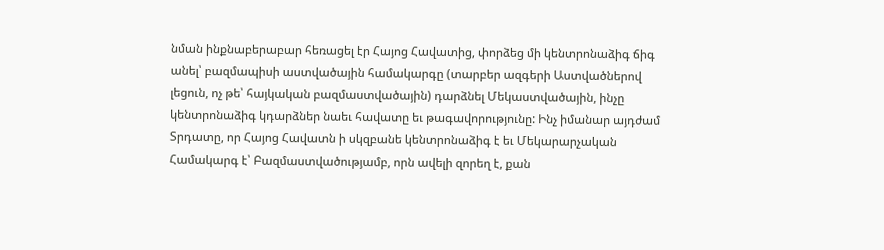նման ինքնաբերաբար հեռացել էր Հայոց Հավատից, փորձեց մի կենտրոնաձիգ ճիգ անել՝ բազմապիսի աստվածային համակարգը (տարբեր ազգերի Աստվածներով լեցուն, ոչ թե՝ հայկական բազմաստվածային) դարձնել Մեկաստվածային, ինչը կենտրոնաձիգ կդարձներ նաեւ հավատը եւ թագավորությունը: Ինչ իմանար այդժամ Տրդատը, որ Հայոց Հավատն ի սկզբանե կենտրոնաձիգ է եւ Մեկարարչական Համակարգ է՝ Բազմաստվածությամբ, որն ավելի զորեղ է, քան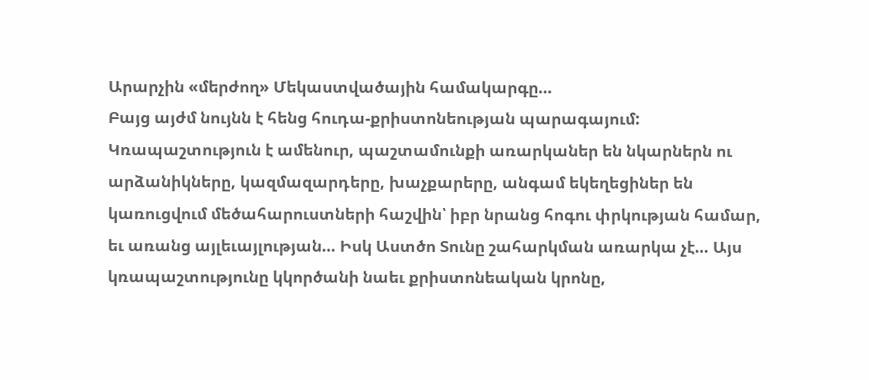Արարչին «մերժող» Մեկաստվածային համակարգը…
Բայց այժմ նույնն է հենց հուդա-քրիստոնեության պարագայում: Կռապաշտություն է ամենուր, պաշտամունքի առարկաներ են նկարներն ու արձանիկները, կազմազարդերը, խաչքարերը, անգամ եկեղեցիներ են կառուցվում մեծահարուստների հաշվին՝ իբր նրանց հոգու փրկության համար, եւ առանց այլեւայլության… Իսկ Աստծո Տունը շահարկման առարկա չէ… Այս կռապաշտությունը կկործանի նաեւ քրիստոնեական կրոնը,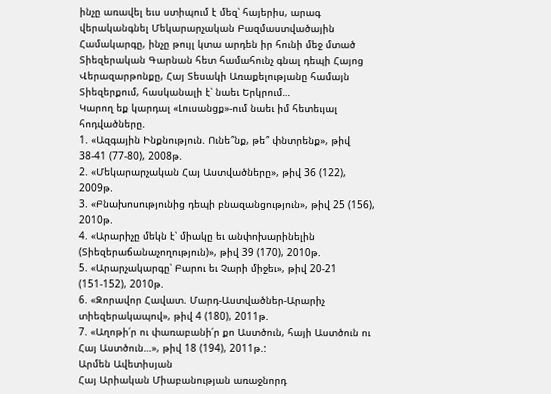ինչը առավել եւս ստիպում է մեզ՝ հայերիս, արագ վերականգնել Մեկարարչական Բազմաստվածային Համակարգը, ինչը թույլ կտա արդեն իր հունի մեջ մտած Տիեզերական Գարնան հետ համահունչ գնալ դեպի Հայոց Վերազարթոնքը, Հայ Տեսակի Առաքելությանը համայն Տիեզերքում, հասկանալի է՝ նաեւ Երկրում…
Կարող եք կարդալ «Լուսանցք»-ում նաեւ իմ հետեւյալ հոդվածները.
1. «Ազգային Ինքնություն. Ունե՞նք, թե՞ փնտրենք», թիվ 38-41 (77-80), 2008թ.
2. «Մեկարարչական Հայ Աստվածները», թիվ 36 (122), 2009թ.
3. «Բնախոսությունից դեպի բնազանցություն», թիվ 25 (156), 2010թ.
4. «Արարիչը մեկն է՝ միակը եւ անփոխարինելին (Տիեզերաճանաչողություն)», թիվ 39 (170), 2010թ.
5. «Արարչակարգը՝ Բարու եւ Չարի միջեւ», թիվ 20-21 (151-152), 2010թ.
6. «Զորավոր Հավատ. Մարդ-Աստվածներ-Արարիչ տիեզերակապով», թիվ 4 (180), 2011թ.
7. «Աղոթի՛ր ու փառաբանի՛ր քո Աստծուն, հայի Աստծուն ու Հայ Աստծուն…», թիվ 18 (194), 2011թ.:
Արմեն Ավետիսյան
Հայ Արիական Միաբանության առաջնորդ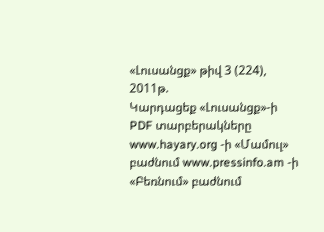«Լուսանցք» թիվ 3 (224), 2011թ.
Կարդացեք «Լուսանցք»-ի PDF տարբերակները www.hayary.org -ի «Մամուլ» բաժնում www.pressinfo.am -ի «Բեռնում» բաժնում